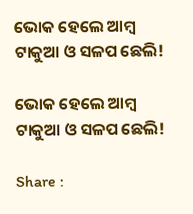ଭୋକ ହେଲେ ଆମ୍ୱ ଟାକୁଆ ଓ ସଳପ ଛେଲି!

ଭୋକ ହେଲେ ଆମ୍ୱ ଟାକୁଆ ଓ ସଳପ ଛେଲି!

Share :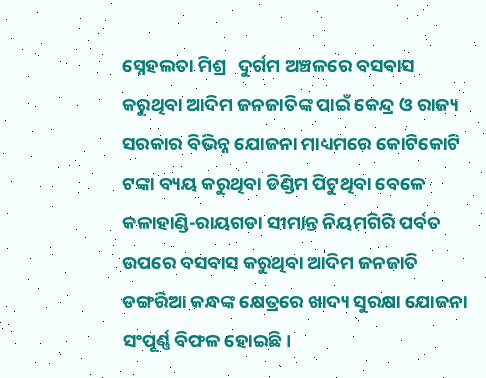ସ୍ନେହଲତା ମିଶ୍ର   ଦୁର୍ଗମ ଅଞ୍ଚଳରେ ବସବାସ କରୁଥିବା ଆଦିମ ଜନଜାତିଙ୍କ ପାଇଁ କେନ୍ଦ୍ର ଓ ରାଜ୍ୟ ସରକାର ବିଭିନ୍ନ ଯୋଜନା ମାଧ୍ୟମରେ କୋଟିକୋଟି ଟଙ୍କା ବ୍ୟୟ କରୁଥିବା ଡିଣ୍ଡିମ ପିଟୁଥିବା ବେଳେ କଳାହାଣ୍ଡି-ରାୟଗଡା ସୀମାନ୍ତ ନିୟମଗିରି ପର୍ବତ ଉପରେ ବସବାସ କରୁଥିବା ଆଦିମ ଜନଜାତି ଡଙ୍ଗରିଆ କନ୍ଧଙ୍କ କ୍ଷେତ୍ରରେ ଖାଦ୍ୟ ସୁରକ୍ଷା ଯୋଜନା ସଂପୂର୍ଣ୍ଣ ବିଫଳ ହୋଇଛି।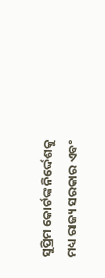ସୁପ୍ରିମ କୋର୍ଟଙ୍କ ନିର୍ଦ୍ଦେଶକୁ ମଧ୍ୟ ରାଜ୍ୟ ସରକାର ଏବଂ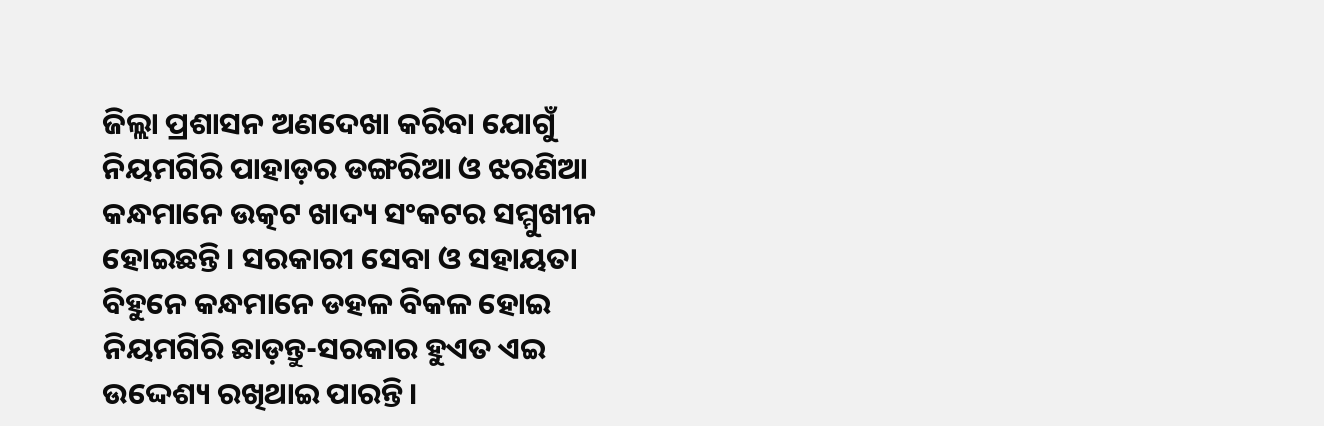ଜିଲ୍ଲା ପ୍ରଶାସନ ଅଣଦେଖା କରିବା ଯୋଗୁଁ ନିୟମଗିରି ପାହାଡ଼ର ଡଙ୍ଗରିଆ ଓ ଝରଣିଆ କନ୍ଧମାନେ ଉତ୍କଟ ଖାଦ୍ୟ ସଂକଟର ସମ୍ମୁଖୀନ ହୋଇଛନ୍ତି। ସରକାରୀ ସେବା ଓ ସହାୟତା ବିହୁନେ କନ୍ଧମାନେ ଡହଳ ବିକଳ ହୋଇ ନିୟମଗିରି ଛାଡ଼ନ୍ତୁ-ସରକାର ହୁଏତ ଏଇ ଉଦ୍ଦେଶ୍ୟ ରଖିଥାଇ ପାରନ୍ତି।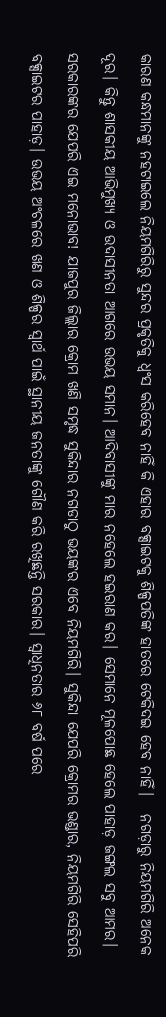କାରଣ କନ୍ଧମାନଙ୍କୁ ନହଟାଇଲେ ନିୟମଗିରିରୁ ସୁନ୍ଦର ପ୍ରକୃତିକୁ ଧ୍ବଂସ କରିହେବ ନାହିଁ କି ଏହାର ବକ୍ସାଇଟକୁ ଶିଳ୍ପପତିଙ୍କ ହାତରେ ଟେକିଦଇ ହେବ ନାହିଁ।   ନଗଡ଼ାରୁ ନିୟମଗିରି ଅନେକ ଦୂର। କିନ୍ତୁ ଶାସକୀୟ ଆଭିମୁଖ୍ୟ ଓ ଉଦାସୀନତା ଆଗରେ ଉଭୟ ସମାନ। ଆଦିବାସୀଙ୍କୁ ମାର ନହେଲେ ହଇରାଣ କର। ସେମାନେ ମୂଳପୋଛ ହେଲେ ପାହାଡ଼ ଜଙ୍ଗଲ ସବୁ ଆମର। ସରକାରଙ୍କର ଯେପରି ଏଇ ମନୋଭାବ! ଯାଜପୁର ଜିଲ୍ଲାର କ୍ରୋମ ଖଣି ସମୃଦ୍ଧ ସୁକିନ୍ଦାର ନଗଡାଠୁ ଭୟଙ୍କର ଏବେ ନିୟମଗିରି। ସୁକିନ୍ଦା ଯେପରି କ୍ରୋମର ଭଣ୍ଡାର, ନିୟମଗିରି ସେହିପରି ବକ୍ସାଇଟର ପାହାଡ଼। ଉଭୟ ଅଂଚଳରେ ଖଣ ଓ ଶିଳ୍ପର ସ୍ବାର୍ଥ ପାଇଁ ସ୍ଥାନୀୟ ଜନତାଙ୍କୁ ଗୌଣ କରି ରଖିଛନ୍ତି ସରକାର। ସ୍ୱାଧିନତାର ୬୮ ବର୍ଷ ପରେ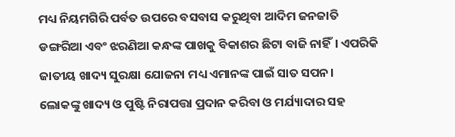ମଧ୍ୟ ନିୟମଗିରି ପର୍ବତ ଉପରେ ବସବାସ କରୁଥିବା ଆଦିମ ଜନଜାତି ଡଙ୍ଗରିଆ ଏବଂ ଝରଣିଆ କନ୍ଧଙ୍କ ପାଖକୁ ବିକାଶର ଛିଟା ବାଜି ନାହିଁ। ଏପରିକି ଜାତୀୟ ଖାଦ୍ୟ ସୁରକ୍ଷା ଯୋଜନା ମଧ୍ୟ ଏମାନଙ୍କ ପାଇଁ ସାତ ସପନ।   ଲୋକଙ୍କୁ ଖାଦ୍ୟ ଓ ପୁଷ୍ଟି ନିରାପତ୍ତା ପ୍ରଦାନ କରିବା ଓ ମର୍ଯ୍ୟାଦାର ସହ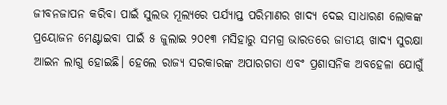ଜୀବନଜାପନ କରିବା ପାଇଁ ସୁଲଭ ମୂଲ୍ୟରେ ପର୍ଯ୍ୟାପ୍ତ ପରିମାଣର ଖାଦ୍ୟ ଦେଇ ସାଧାରଣ ଲୋକଙ୍କ ପ୍ରୟୋଜନ ମେଣ୍ଟାଇବା ପାଇଁ ୫ ଜୁଲାଇ ୨୦୧୩ ମସିହାରୁ ସମଗ୍ର ଭାରତରେ ଜାତୀୟ ଖାଦ୍ୟ ସୁରକ୍ଷା ଆଇନ ଲାଗୁ ହୋଇଛି। ହେଲେ ରାଜ୍ୟ ସରକାରଙ୍କ ଅପାରଗତା ଏବଂ ପ୍ରଶାସନିକ ଅବହେଳା ଯୋଗୁଁ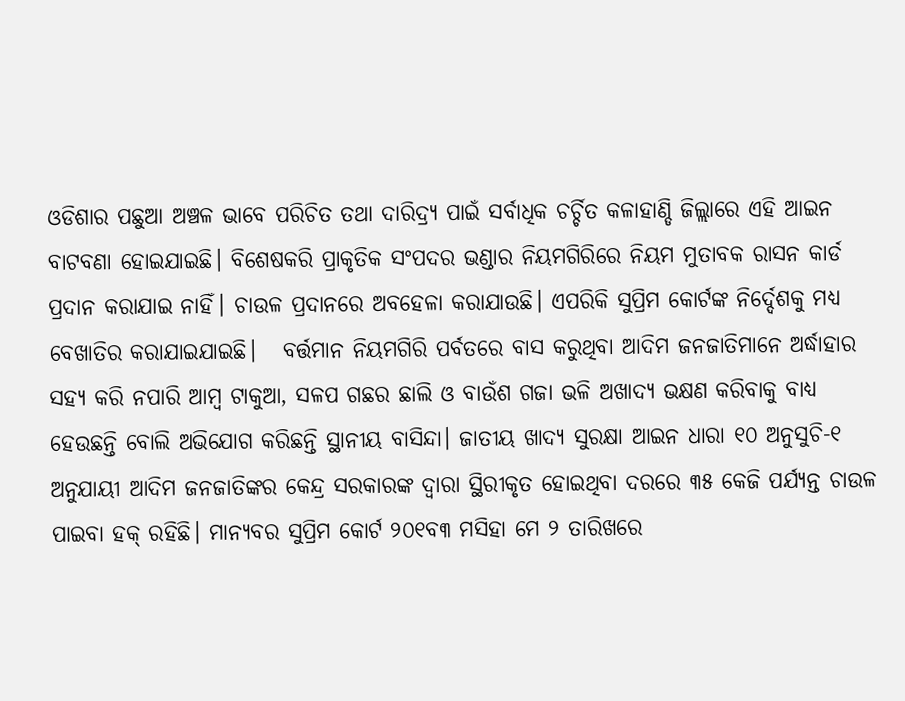ଓଡିଶାର ପଛୁଆ ଅଞ୍ଚଳ ଭାବେ ପରିଚିତ ତଥା ଦାରିଦ୍ର୍ୟ ପାଇଁ ସର୍ବାଧିକ ଚର୍ଚ୍ଚିତ କଳାହାଣ୍ଡି ଜିଲ୍ଲାରେ ଏହି ଆଇନ ବାଟବଣା ହୋଇଯାଇଛି। ବିଶେଷକରି ପ୍ରାକୃତିକ ସଂପଦର ଭଣ୍ଡାର ନିୟମଗିରିରେ ନିୟମ ମୁତାବକ ରାସନ କାର୍ଡ ପ୍ରଦାନ କରାଯାଇ ନାହିଁ। ଚାଉଳ ପ୍ରଦାନରେ ଅବହେଳା କରାଯାଉଛି। ଏପରିକି ସୁପ୍ରିମ କୋର୍ଟଙ୍କ ନିର୍ଦ୍ଦେଶକୁ ମଧ୍ୟ ବେଖାତିର କରାଯାଇଯାଇଛି।   ବର୍ତ୍ତମାନ ନିୟମଗିରି ପର୍ବତରେ ବାସ କରୁଥିବା ଆଦିମ ଜନଜାତିମାନେ ଅର୍ଦ୍ଧାହାର ସହ୍ୟ କରି ନପାରି ଆମ୍ୱ ଟାକୁଆ, ସଳପ ଗଛର ଛାଲି ଓ ବାଉଁଶ ଗଜା ଭଳି ଅଖାଦ୍ୟ ଭକ୍ଷଣ କରିବାକୁ ବାଧ୍ୟ ହେଉଛନ୍ତି ବୋଲି ଅଭିଯୋଗ କରିଛନ୍ତି ସ୍ଥାନୀୟ ବାସିନ୍ଦା। ଜାତୀୟ ଖାଦ୍ୟ ସୁରକ୍ଷା ଆଇନ ଧାରା ୧୦ ଅନୁସୁଚି-୧ ଅନୁଯାୟୀ ଆଦିମ ଜନଜାତିଙ୍କର କେନ୍ଦ୍ର ସରକାରଙ୍କ ଦ୍ୱାରା ସ୍ଥିରୀକୃତ ହୋଇଥିବା ଦରରେ ୩୫ କେଜି ପର୍ଯ୍ୟନ୍ତ ଚାଉଳ ପାଇବା ହକ୍ ରହିଛି। ମାନ୍ୟବର ସୁପ୍ରିମ କୋର୍ଟ ୨୦୧ବ୩ ମସିହା ମେ ୨ ତାରିଖରେ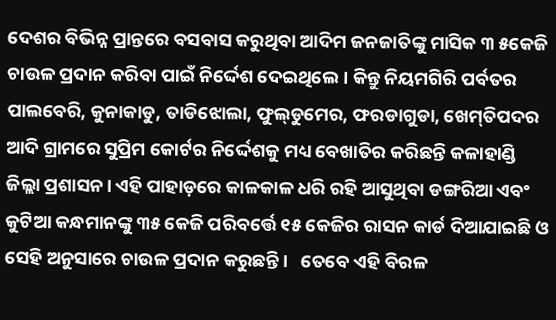ଦେଶର ବିଭିନ୍ନ ପ୍ରାନ୍ତରେ ବସବାସ କରୁଥିବା ଆଦିମ ଜନଜାତିଙ୍କୁ ମାସିକ ୩ ୫କେଜି ଚାଉଳ ପ୍ରଦାନ କରିବା ପାଇଁ ନିର୍ଦ୍ଦେଶ ଦେଇଥିଲେ। କିନ୍ତୁ ନିୟମଗିରି ପର୍ବତର ପାଲବେରି, କୁନାକାଡୁ, ତାଡିଝୋଲା, ଫୁଲ‌୍‍ଡୁମେର, ଫରଡାଗୁଡା, ଖେମ‌୍‍ତିପଦର ଆଦି ଗ୍ରାମରେ ସୁପ୍ରିମ କୋର୍ଟର ନିର୍ଦ୍ଦେଶକୁ ମଧ୍ୟ ବେଖାତିର କରିଛନ୍ତି କଳାହାଣ୍ଡି ଜିଲ୍ଲା ପ୍ରଶାସନ। ଏହି ପାହାଡ଼ରେ କାଳକାଳ ଧରି ରହି ଆସୁଥିବା ଡଙ୍ଗରିଆ ଏବଂ କୁଟିଆ କନ୍ଧମାନଙ୍କୁ ୩୫ କେଜି ପରିବର୍ତ୍ତେ ୧୫ କେଜିର ରାସନ କାର୍ଡ ଦିଆଯାଇଛି ଓ ସେହି ଅନୁସାରେ ଚାଉଳ ପ୍ରଦାନ କରୁଛନ୍ତି।   ତେବେ ଏହି ବିରଳ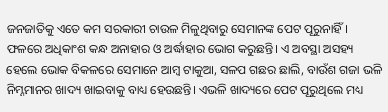ଜନଜାତିକୁ ଏତେ କମ ସରକାରୀ ଚାଉଳ ମିଳୁଥିବାରୁ ସେମାନଙ୍କ ପେଟ ପୂରୁନାହିଁ। ଫଳରେ ଅଧିକାଂଶ କନ୍ଧ ଅନାହାର ଓ ଅର୍ଦ୍ଧାହାର ଭୋଗ କରୁଛନ୍ତି। ଏ ଅବସ୍ଥା ଅସହ୍ୟ ହେଲେ ଭୋକ ବିକଳରେ ସେମାନେ ଆମ୍ୱ ଟାକୁଆ, ସଳପ ଗଛର ଛାଲି, ବାଉଁଶ ଗଜା ଭଳି ନିମ୍ନମାନର ଖାଦ୍ୟ ଖାଇବାକୁ ବାଧ୍ୟ ହେଉଛନ୍ତି। ଏଭଳି ଖାଦ୍ୟରେ ପେଟ ପୂରୁଥିଲେ ମଧ୍ୟ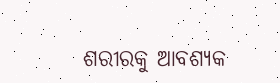ଶରୀରକୁ ଆବଶ୍ୟକ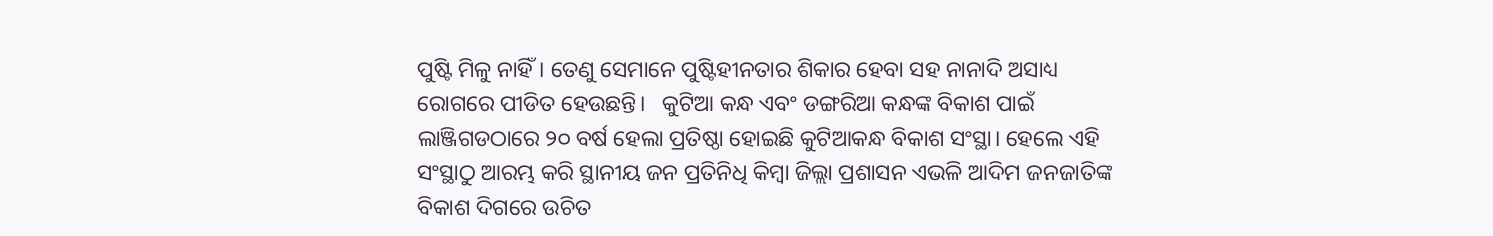ପୁଷ୍ଟି ମିଳୁ ନାହିଁ। ତେଣୁ ସେମାନେ ପୁଷ୍ଟିହୀନତାର ଶିକାର ହେବା ସହ ନାନାଦି ଅସାଧ୍ୟ ରୋଗରେ ପୀଡିତ ହେଉଛନ୍ତି।   କୁଟିଆ କନ୍ଧ ଏବଂ ଡଙ୍ଗରିଆ କନ୍ଧଙ୍କ ବିକାଶ ପାଇଁ ଲାଞ୍ଜିଗଡଠାରେ ୨୦ ବର୍ଷ ହେଲା ପ୍ରତିଷ୍ଠା ହୋଇଛି କୁଟିଆକନ୍ଧ ବିକାଶ ସଂସ୍ଥା। ହେଲେ ଏହି ସଂସ୍ଥାଠୁ ଆରମ୍ଭ କରି ସ୍ଥାନୀୟ ଜନ ପ୍ରତିନିଧି କିମ୍ୱା ଜିଲ୍ଲା ପ୍ରଶାସନ ଏଭଳି ଆଦିମ ଜନଜାତିଙ୍କ ବିକାଶ ଦିଗରେ ଉଚିତ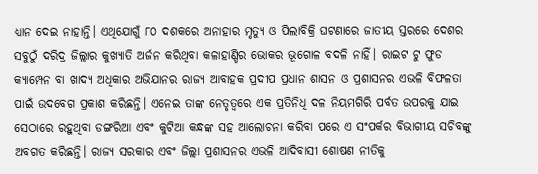ଧ୍ୟାନ ଦେଇ ନାହାନ୍ତି। ଏଥିଯୋଗୁଁ ୮୦ ଦଶକରେ ଅନାହାର ମୃତ୍ୟୁ ଓ ପିଲାବିକ୍ରି ଘଟଣାରେ ଜାତୀୟ ସ୍ତରରେ ଦେଶର ସବୁଠୁଁ ଦରିଦ୍ର ଜିଲ୍ଲାର କୁଖ୍ୟାତି ଅର୍ଜନ କରିଥିବା କଳାହାଣ୍ଡିର ଭୋକର ଭୂଗୋଳ ବଦଳି ନାହିଁ। ରାଇଟ ଟୁ ଫୁଡ କ୍ୟାମ୍ପେନ ବା ଖାଦ୍ୟ ଅଧିକାର ଅଭିଯାନର ରାଜ୍ୟ ଆବାହକ ପ୍ରଦୀପ ପ୍ରଧାନ ଶାସନ ଓ ପ୍ରଶାସନର ଏଭଳି ବିଫଳତା ପାଇଁ ଉଦବେଗ ପ୍ରକାଶ କରିଛନ୍ତି। ଏନେଇ ତାଙ୍କ ନେତୃତ୍ବରେ ଏକ ପ୍ରତିନିଧି ଦଳ ନିୟମଗିରି ପର୍ବତ ଉପରକୁ ଯାଇ ସେଠାରେ ରହୁଥିବା ଡଙ୍ଗରିଆ ଏବଂ କୁଟିଆ କନ୍ଧଙ୍କ ସହ ଆଲୋଚନା କରିବା ପରେ ଏ ସଂପର୍କର ବିଭାଗୀୟ ସଚିବଙ୍କୁ ଅବଗତ କରିଛନ୍ତି। ରାଜ୍ୟ ସରକାର ଏବଂ ଜିଲ୍ଲା ପ୍ରଶାସନର ଏଭଳି ଆଦିବାସୀ ଶୋଷଣ ନୀତିକୁ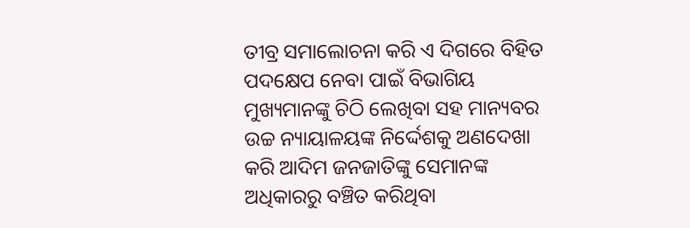ତୀବ୍ର ସମାଲୋଚନା କରି ଏ ଦିଗରେ ବିହିତ ପଦକ୍ଷେପ ନେବା ପାଇଁ ବିଭାଗିୟ ମୁଖ୍ୟମାନଙ୍କୁ ଚିଠି ଲେଖିବା ସହ ମାନ୍ୟବର ଉଚ୍ଚ ନ୍ୟାୟାଳୟଙ୍କ ନିର୍ଦ୍ଦେଶକୁ ଅଣଦେଖା କରି ଆଦିମ ଜନଜାତିଙ୍କୁ ସେମାନଙ୍କ ଅଧିକାରରୁ ବଞ୍ଚିତ କରିଥିବା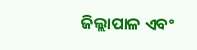ଜିଲ୍ଲାପାଳ ଏବଂ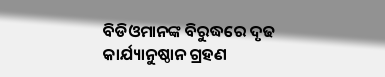ବିଡିଓମାନଙ୍କ ବିରୁଦ୍ଧରେ ଦୃଢ କାର୍ଯ୍ୟାନୁଷ୍ଠାନ ଗ୍ରହଣ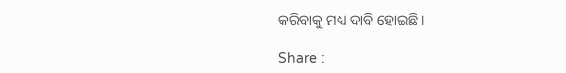କରିବାକୁ ମଧ୍ୟ ଦାବି ହୋଇଛି।

Share :